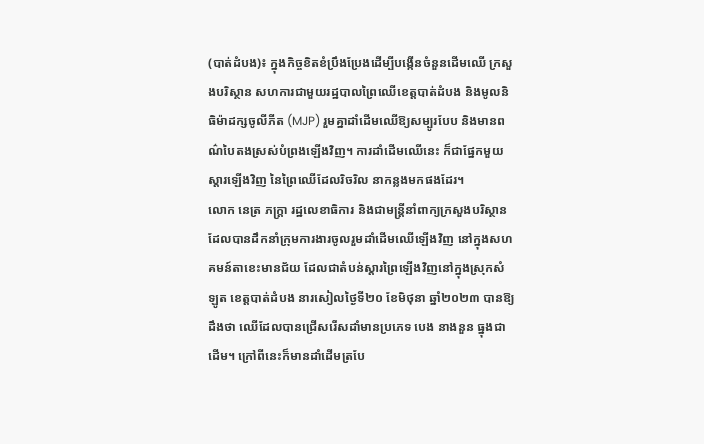(បាត់ដំបង)៖ ក្នុងកិច្ចខិតខំប្រឹងប្រែងដើម្បីបង្កើនចំនួនដើមឈើ ក្រសួងបរិស្ថាន សហការជាមួយរដ្ឋបាលព្រៃឈើខេត្តបាត់ដំបង និងមូលនិធិម៉ាដក្សចូលីភីត (MJP) រួមគ្នាដាំដើមឈើឱ្យសម្បូរបែប និងមានពណ៌បៃតងស្រស់បំព្រងឡើងវិញ។ ការដាំដើមឈើនេះ ក៏ជាផ្នែកមួយស្តារឡើងវិញ នៃព្រៃឈើដែលរិចរិល នាកន្លងមកផងដែរ។
លោក នេត្រ ភក្រ្តា រដ្ឋលេខាធិការ និងជាមន្រ្តីនាំពាក្យក្រសួងបរិស្ថាន ដែលបានដឹកនាំក្រុមការងារចូលរួមដាំដើមឈើឡើងវិញ នៅក្នុងសហគមន៍តាខេះមានជ័យ ដែលជាតំបន់ស្តារព្រៃឡើងវិញនៅក្នុងស្រុកសំឡូត ខេត្តបាត់ដំបង នារសៀលថ្ងៃទី២០ ខែមិថុនា ឆ្នាំ២០២៣ បានឱ្យដឹងថា ឈើដែលបានជ្រើសរើសដាំមានប្រភេទ បេង នាងនួន ធ្នុងជាដើម។ ក្រៅពីនេះក៏មានដាំដើមត្របែ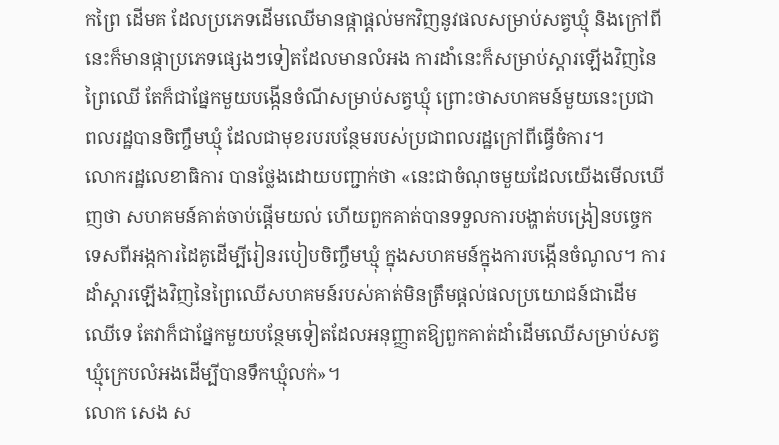កព្រៃ ដើមគ ដែលប្រភេទដើមឈើមានផ្កាផ្តល់មកវិញនូវផលសម្រាប់សត្វឃ្មុំ និងក្រៅពីនេះក៏មានផ្កាប្រភេទផ្សេងៗទៀតដែលមានលំអង ការដាំនេះក៏សម្រាប់ស្តារឡើងវិញនៃព្រៃឈើ តែក៏ជាផ្នែកមួយបង្កើនចំណីសម្រាប់សត្វឃ្មុំ ព្រោះថាសហគមន៍មួយនេះប្រជាពលរដ្ឋបានចិញ្ចឹមឃ្មុំ ដែលជាមុខរបរបន្ថែមរបស់ប្រជាពលរដ្ឋក្រៅពីធ្វើចំការ។
លោករដ្ឋលេខាធិការ បានថ្លែងដោយបញ្ជាក់ថា «នេះជាចំណុចមួយដែលយើងមើលឃើញថា សហគមន៍គាត់ចាប់ផ្តើមយល់ ហើយពួកគាត់បានទទួលការបង្ហាត់បង្រៀនបច្ចេកទេសពីអង្កការដៃគូដើម្បីរៀនរបៀបចិញ្ចឹមឃ្មុំ ក្នុងសហគមន៍ក្នុងការបង្កើនចំណូល។ ការដាំស្តារឡើងវិញនៃព្រៃឈើសហគមន៍របស់គាត់មិនត្រឹមផ្តល់ផលប្រយោជន៍ជាដើមឈើទេ តែវាក៏ជាផ្នែកមួយបន្ថែមទៀតដែលអនុញ្ញាតឱ្យពួកគាត់ដាំដើមឈើសម្រាប់សត្វឃ្មុំក្រេបលំអងដើម្បីបានទឹកឃ្មុំលក់»។
លោក សេង ស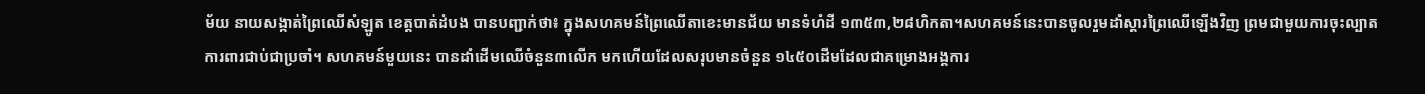ម័យ នាយសង្កាត់ព្រៃឈើសំឡូត ខេត្តបាត់ដំបង បានបញ្ជាក់ថា៖ ក្នុងសហគមន៍ព្រៃឈើតាខេះមានជ័យ មានទំហំដី ១៣៥៣,២៨ហិកតា។សហគមន៍នេះបានចូលរួមដាំស្តារព្រៃឈើឡើងវិញ ព្រមជាមួយការចុះល្បាតការពារជាប់ជាប្រចាំ។ សហគមន៍មួយនេះ បានដាំដើមឈើចំនួន៣លើក មកហើយដែលសរុបមានចំនួន ១៤៥០ដើមដែលជាគម្រោងអង្គការ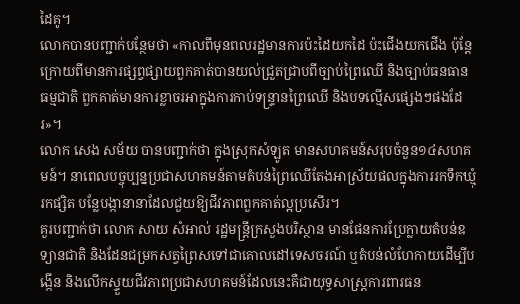ដៃគូ។
លោកបានបញ្ជាក់បន្ថែមថា «កាលពីមុនពលរដ្ឋមានការប៉ះដៃយកដៃ ប៉ះជើងយកជើង ប៉ុន្តែក្រោយពីមានការផ្សព្វផ្សាយពួកគាត់បានយល់ជ្រួតជ្រាបពីច្បាប់ព្រៃឈើ និងច្បាប់ធនធានធម្មជាតិ ពួកគាត់មានការខ្លាចរអាក្នុងការកាប់ទន្រ្ទានព្រៃឈើ និងបទល្មើសផ្សេងៗផងដែរ»។
លោក សេង សម័យ បានបញ្ជាក់ថា ក្នុងស្រុកសំឡូត មានសហគមន៍សរុបចំនួន១៤សហគមន៍។ នាពេលបច្ចុប្បន្នប្រជាសហគមន៍តាមតំបន់ព្រៃឈើតែងអាស្រ័យផលក្នុងការរកទឹកឃ្មុំ រកផ្សិត បន្លែបង្កានានាដែលជួយឱ្យជីវភាពពួកគាត់ល្អប្រសើរ។
គួរបញ្ជាក់ថា លោក សាយ សំអាល់ រដ្ឋមន្រ្តីក្រសួងបរិស្ថាន មានផែនការប្រែក្លាយតំបន់ឧទ្យានជាតិ និងដែនជម្រកសត្វព្រៃសទៅជាគោលដៅទេសចរណ៍ ឬតំបន់លំហែកាយដើម្បីបង្កើន និងលើកស្ទួយជីវភាពប្រជាសហគមន៍ដែលនេះគឺជាយុទ្ធសាស្រ្តការពារធន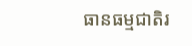ធានធម្មជាតិរ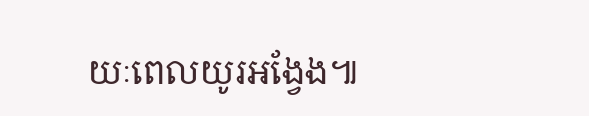យៈពេលយូរអង្វែង៕